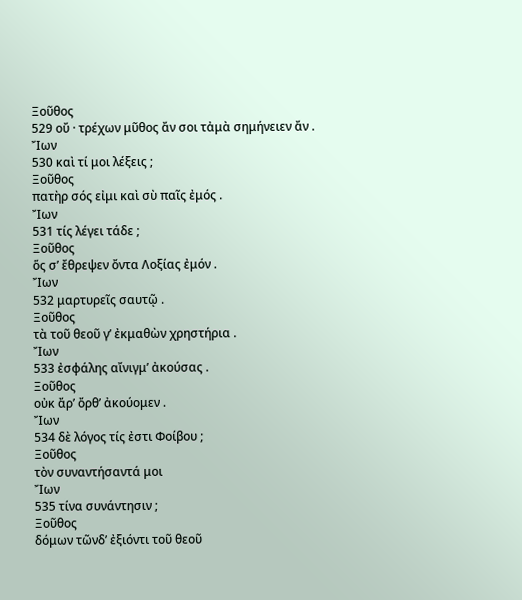Ξοῦθος
529 οὔ · τρέχων μῦθος ἄν σοι τἀμὰ σημήνειεν ἄν .
Ἴων
530 καὶ τί μοι λέξεις ;
Ξοῦθος
πατὴρ σός εἰμι καὶ σὺ παῖς ἐμός .
Ἴων
531 τίς λέγει τάδε ;
Ξοῦθος
ὅς σ’ ἔθρεψεν ὄντα Λοξίας ἐμόν .
Ἴων
532 μαρτυρεῖς σαυτῷ .
Ξοῦθος
τὰ τοῦ θεοῦ γ’ ἐκμαθὼν χρηστήρια .
Ἴων
533 ἐσφάλης αἴνιγμ’ ἀκούσας .
Ξοῦθος
οὐκ ἄρ’ ὄρθ’ ἀκούομεν .
Ἴων
534 δὲ λόγος τίς ἐστι Φοίβου ;
Ξοῦθος
τὸν συναντήσαντά μοι
Ἴων
535 τίνα συνάντησιν ;
Ξοῦθος
δόμων τῶνδ’ ἐξιόντι τοῦ θεοῦ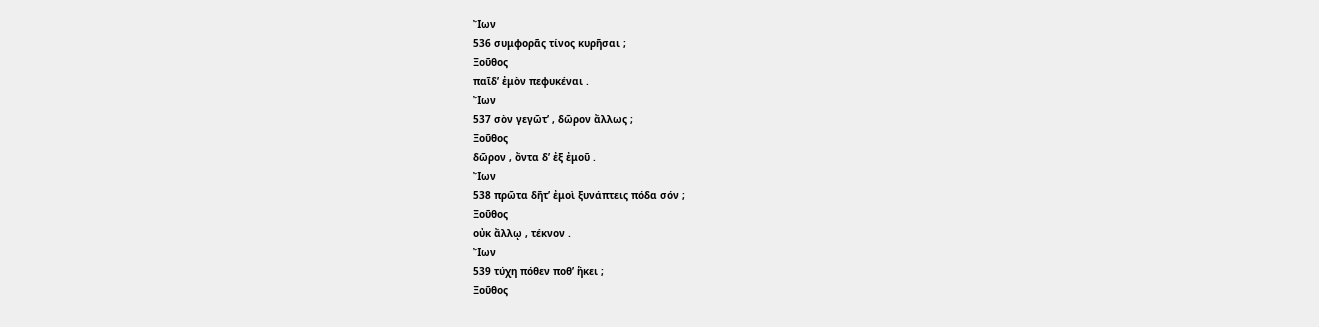Ἴων
536 συμφορᾶς τίνος κυρῆσαι ;
Ξοῦθος
παῖδ’ ἐμὸν πεφυκέναι .
Ἴων
537 σὸν γεγῶτ’ , δῶρον ἄλλως ;
Ξοῦθος
δῶρον , ὄντα δ’ ἐξ ἐμοῦ .
Ἴων
538 πρῶτα δῆτ’ ἐμοὶ ξυνάπτεις πόδα σόν ;
Ξοῦθος
οὐκ ἄλλῳ , τέκνον .
Ἴων
539 τύχη πόθεν ποθ’ ἥκει ;
Ξοῦθος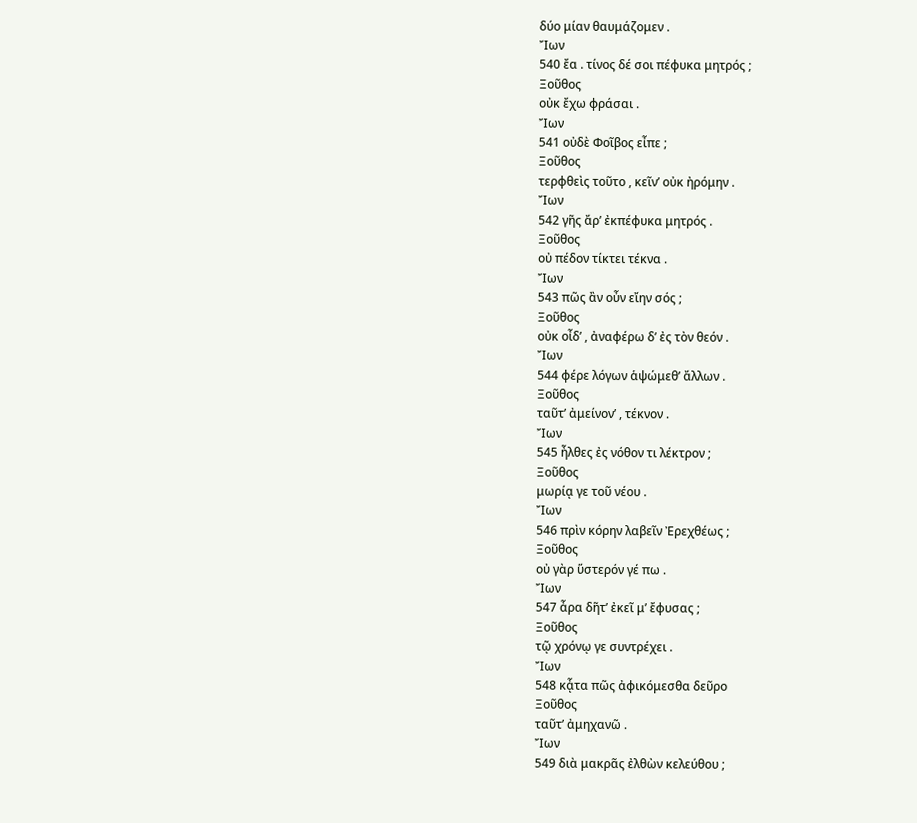δύο μίαν θαυμάζομεν .
Ἴων
540 ἔα . τίνος δέ σοι πέφυκα μητρός ;
Ξοῦθος
οὐκ ἔχω φράσαι .
Ἴων
541 οὐδὲ Φοῖβος εἶπε ;
Ξοῦθος
τερφθεὶς τοῦτο , κεῖν’ οὐκ ἠρόμην .
Ἴων
542 γῆς ἄρ’ ἐκπέφυκα μητρός .
Ξοῦθος
οὐ πέδον τίκτει τέκνα .
Ἴων
543 πῶς ἂν οὖν εἴην σός ;
Ξοῦθος
οὐκ οἶδ’ , ἀναφέρω δ’ ἐς τὸν θεόν .
Ἴων
544 φέρε λόγων ἁψώμεθ’ ἄλλων .
Ξοῦθος
ταῦτ’ ἀμείνον’ , τέκνον .
Ἴων
545 ἦλθες ἐς νόθον τι λέκτρον ;
Ξοῦθος
μωρίᾳ γε τοῦ νέου .
Ἴων
546 πρὶν κόρην λαβεῖν Ἐρεχθέως ;
Ξοῦθος
οὐ γὰρ ὕστερόν γέ πω .
Ἴων
547 ἆρα δῆτ’ ἐκεῖ μ’ ἔφυσας ;
Ξοῦθος
τῷ χρόνῳ γε συντρέχει .
Ἴων
548 κᾆτα πῶς ἀφικόμεσθα δεῦρο
Ξοῦθος
ταῦτ’ ἀμηχανῶ .
Ἴων
549 διὰ μακρᾶς ἐλθὼν κελεύθου ;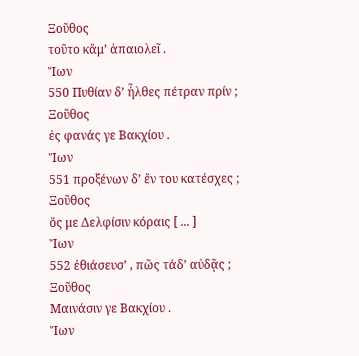Ξοῦθος
τοῦτο κἄμ’ ἀπαιολεῖ .
Ἴων
550 Πυθίαν δ’ ἦλθες πέτραν πρίν ;
Ξοῦθος
ἐς φανάς γε Βακχίου .
Ἴων
551 προξένων δ’ ἔν του κατέσχες ;
Ξοῦθος
ὅς με Δελφίσιν κόραις [ ... ]
Ἴων
552 ἐθιάσευσ’ , πῶς τάδ’ αὐδᾷς ;
Ξοῦθος
Μαινάσιν γε Βακχίου .
Ἴων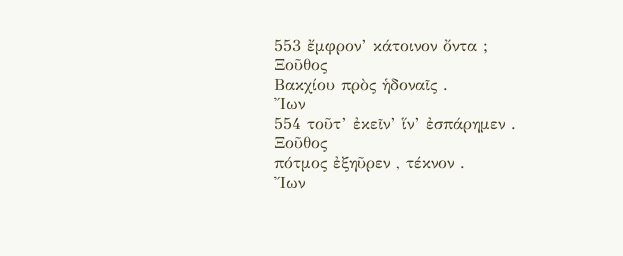553 ἔμφρον’ κάτοινον ὄντα ;
Ξοῦθος
Βακχίου πρὸς ἡδοναῖς .
Ἴων
554 τοῦτ’ ἐκεῖν’ ἵν’ ἐσπάρημεν .
Ξοῦθος
πότμος ἐξηῦρεν , τέκνον .
Ἴων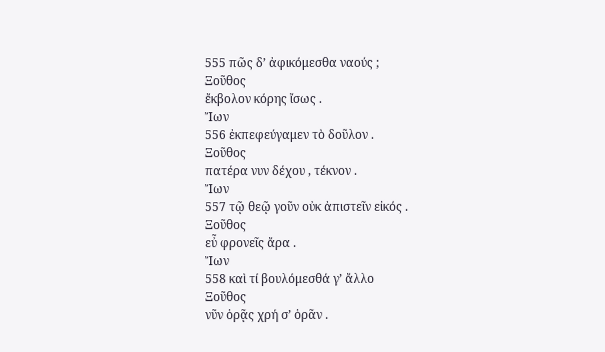555 πῶς δ’ ἀφικόμεσθα ναούς ;
Ξοῦθος
ἔκβολον κόρης ἴσως .
Ἴων
556 ἐκπεφεύγαμεν τὸ δοῦλον .
Ξοῦθος
πατέρα νυν δέχου , τέκνον .
Ἴων
557 τῷ θεῷ γοῦν οὐκ ἀπιστεῖν εἰκός .
Ξοῦθος
εὖ φρονεῖς ἄρα .
Ἴων
558 καὶ τί βουλόμεσθά γ’ ἄλλο
Ξοῦθος
νῦν ὁρᾷς χρή σ’ ὁρᾶν .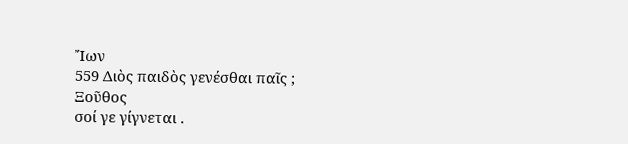Ἴων
559 Διὸς παιδὸς γενέσθαι παῖς ;
Ξοῦθος
σοί γε γίγνεται .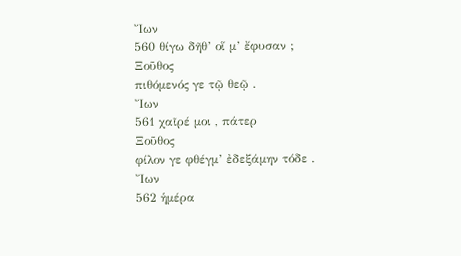Ἴων
560 θίγω δῆθ’ οἵ μ’ ἔφυσαν ;
Ξοῦθος
πιθόμενός γε τῷ θεῷ .
Ἴων
561 χαῖρέ μοι , πάτερ
Ξοῦθος
φίλον γε φθέγμ’ ἐδεξάμην τόδε .
Ἴων
562 ἡμέρα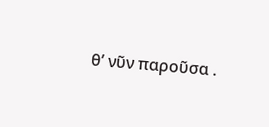θ’ νῦν παροῦσα .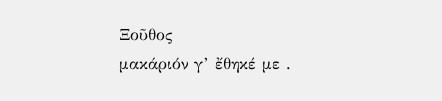Ξοῦθος
μακάριόν γ’ ἔθηκέ με .